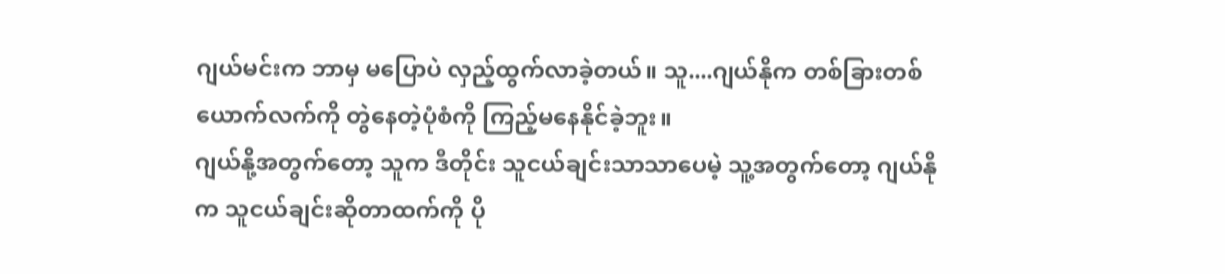ဂျယ်မင်းက ဘာမှ မပြောပဲ လှည့်ထွက်လာခဲ့တယ်။ သူ....ဂျယ်နိုက တစ်ခြားတစ်ယောက်လက်ကို တွဲနေတဲ့ပုံစံကို ကြည့်မနေနိုင်ခဲ့ဘူး။
ဂျယ်နို့အတွက်တော့ သူက ဒီတိုင်း သူငယ်ချင်းသာသာပေမဲ့ သူ့အတွက်တော့ ဂျယ်နိုက သူငယ်ချင်းဆိုတာထက်ကို ပို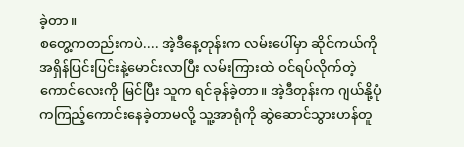ခဲ့တာ။
စတွေ့ကတည်းကပဲ.... အဲ့ဒီနေ့တုန်းက လမ်းပေါ်မှာ ဆိုင်ကယ်ကို အရှိန်ပြင်းပြင်းနဲ့မောင်းလာပြီး လမ်းကြားထဲ ဝင်ရပ်လိုက်တဲ့ကောင်လေးကို မြင်ပြီး သူက ရင်ခုန်ခဲ့တာ။ အဲ့ဒီတုန်းက ဂျယ်နို့ပုံကကြည့်ကောင်းနေခဲ့တာမလို့ သူ့အာရုံကို ဆွဲဆောင်သွားဟန်တူ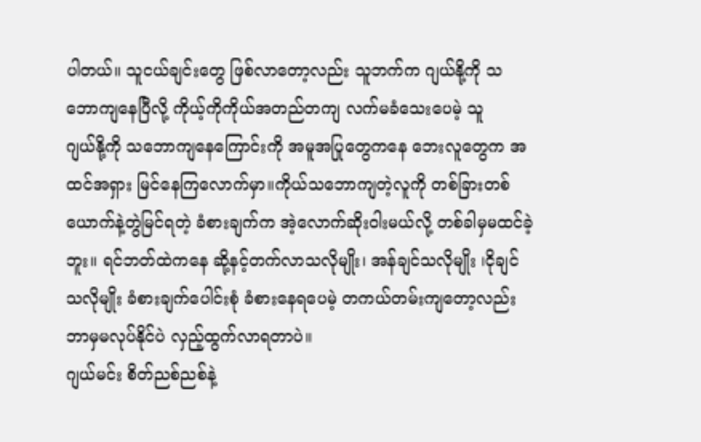ပါတယ်။ သူငယ်ချင်းတွေ ဖြစ်လာတော့လည်း သူဘက်က ဂျယ်နို့ကို သဘောကျနေပြီလို့ ကိုယ့်ကိုကိုယ်အတည်တကျ လက်မခံသေးပေမဲ့ သူ
ဂျယ်နို့ကို သဘောကျနေကြောင်းကို အမူအပြုတွေကနေ ဘေးလူတွေက အထင်အရှား မြင်နေကြလောက်မှာ။ကိုယ်သဘောကျတဲ့လူကို တစ်ခြားတစ်ယောက်နဲ့တွဲမြင်ရတဲ့ ခံစားချက်က အဲ့လောက်ဆိုးဝါးမယ်လို့ တစ်ခါမှမထင်ခဲ့ဘူး။ ရင်ဘတ်ထဲကနေ ဆို့နင့်တက်လာသလိုမျိုး၊ အန်ချင်သလိုမျိုး ၊ငိုချင်သလိုမျိုး ခံစားချက်ပေါင်းစုံ ခံစားနေရပေမဲ့ တကယ်တမ်းကျတော့လည်း ဘာမှမလုပ်နိုင်ပဲ လှည့်ထွက်လာရတာပဲ။
ဂျယ်မင်း စိတ်ညစ်ညစ်နဲ့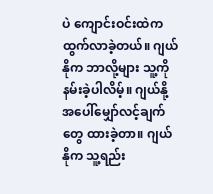ပဲ ကျောင်းဝင်းထဲက ထွက်လာခဲ့တယ်။ ဂျယ်နိုက ဘာလို့များ သူ့ကို နမ်းခဲ့ပါလိမ့်။ ဂျယ်နို့အပေါ်မျှော်လင့်ချက်တွေ ထားခဲ့တာ။ ဂျယ်နိုက သူ့ရည်း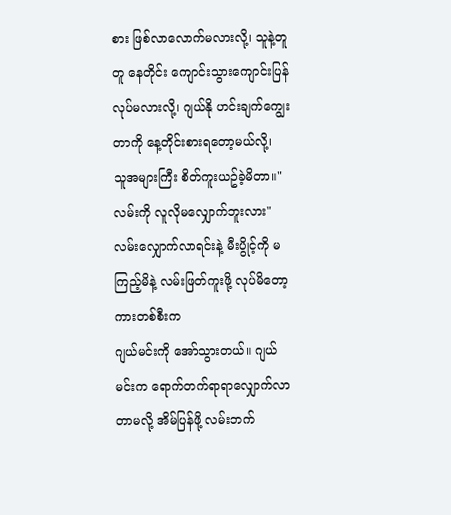စား ဖြစ်လာလောက်မလားလို့၊ သူနဲ့တူတူ နေတိုင်း ကျောင်းသွားကျောင်းပြန် လုပ်မလားလို့၊ ဂျယ်နို ဟင်းချက်ကျွေးတာကို နေ့တိုင်းစားရတော့မယ်လို့၊
သူအများကြီး စိတ်ကူးယဥ်ခဲ့မိတာ။"လမ်းကို လူလိုမလျှောက်ဘူးလား"
လမ်းလျှောက်လာရင်းနဲ့ မီးပွိုင့်ကို မကြည့်မိနဲ့ လမ်းဖြတ်ကူးဖို့ လုပ်မိတော့ ကားတစ်စီးက
ဂျယ်မင်းကို အော်သွားတယ်။ ဂျယ်မင်းက ရောက်တက်ရာရာလျှောက်လာတာမလို့ အိမ်ပြန်ဖို့ လမ်းဘက်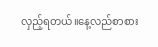လှည့်ရတယ်။နေ့လည်စာစား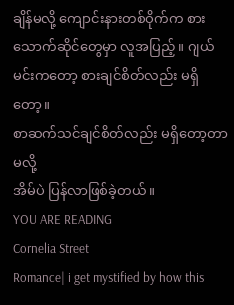ချိန်မလို့ ကျောင်းနားတစ်ဝိုက်က စားသောက်ဆိုင်တွေမှာ လူအပြည့်။ ဂျယ်မင်းကတော့ စားချင်စိတ်လည်း မရှိတော့။
စာဆက်သင်ချင်စိတ်လည်း မရှိတော့တာမလို့
အိမ်ပဲ ပြန်လာဖြစ်ခဲ့တယ်။
YOU ARE READING
Cornelia Street
Romance| i get mystified by how this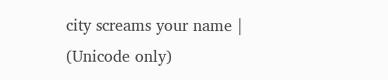city screams your name | (Unicode only)